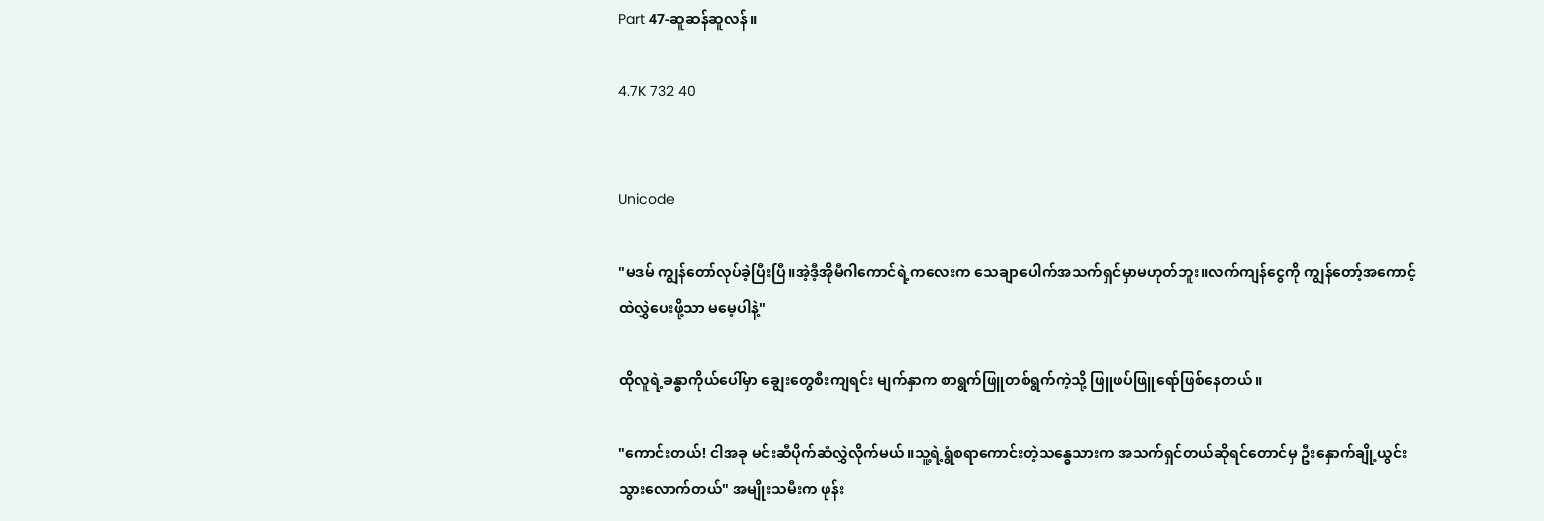Part 47-ဆူဆန်ဆူလန်။

4.7K 732 40


Unicode

"မဒမ် ကျွန်တော်လုပ်ခဲ့ပြီးပြီ။အဲ့ဒီ့အိုမီဂါကောင်ရဲ့ကလေးက သေချာပေါက်အသက်ရှင်မှာမဟုတ်ဘူး။လက်ကျန်ငွေကို ကျွန်တော့်အကောင့်ထဲလွှဲပေးဖို့သာ မမေ့ပါနဲ့"

ထိုလူရဲ့ခန္ဓာကိုယ်ပေါ်မှာ ချွေးတွေစီးကျရင်း မျက်နှာက စာရွက်ဖြူတစ်ရွက်ကဲ့သို့ ဖြူဖပ်ဖြူရော်ဖြစ်နေတယ်။

"ကောင်းတယ်! ငါအခု မင်းဆီပိုက်ဆံလွှဲလိုက်မယ်။သူ့ရဲ့ရွံစရာကောင်းတဲ့သန္ဓေသားက အသက်ရှင်တယ်ဆိုရင်တောင်မှ ဦးနှောက်ချို့ယွင်းသွားလောက်တယ်" အမျိုးသမီးက ဖုန်း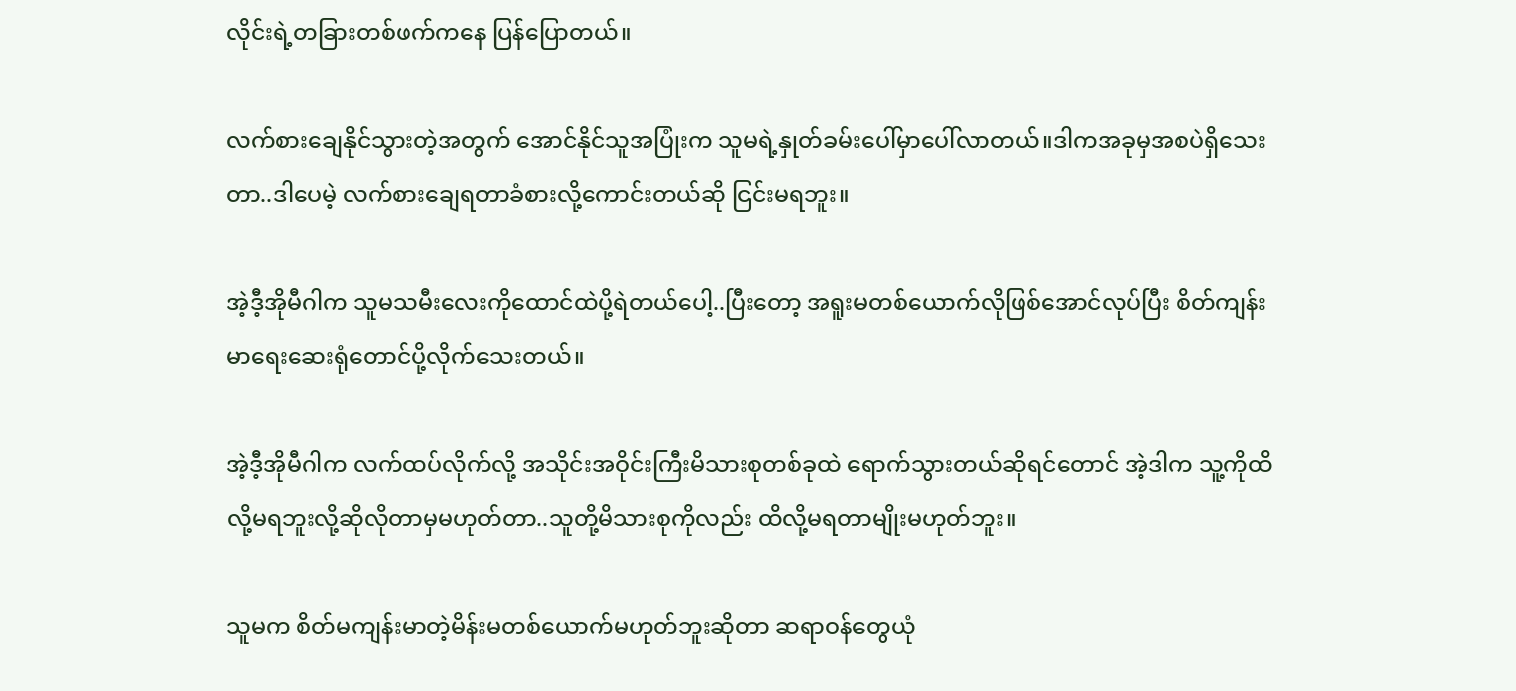လိုင်းရဲ့တခြားတစ်ဖက်ကနေ ပြန်ပြောတယ်။

လက်စားချေနိုင်သွားတဲ့အတွက် အောင်နိုင်သူအပြုံးက သူမရဲ့နှုတ်ခမ်းပေါ်မှာပေါ်လာတယ်။ဒါကအခုမှအစပဲရှိသေးတာ..ဒါပေမဲ့ လက်စားချေရတာခံစားလို့ကောင်းတယ်ဆို ငြင်းမရဘူး။

အဲ့ဒီ့အိုမီဂါက သူမသမီးလေးကိုထောင်ထဲပို့ရဲတယ်ပေါ့..ပြီးတော့ အရူးမတစ်ယောက်လိုဖြစ်အောင်လုပ်ပြီး စိတ်ကျန်းမာရေးဆေးရုံတောင်ပို့လိုက်သေးတယ်။

အဲ့ဒီ့အိုမီဂါက လက်ထပ်လိုက်လို့ အသိုင်းအဝိုင်းကြီးမိသားစုတစ်ခုထဲ ရောက်သွားတယ်ဆိုရင်တောင် အဲ့ဒါက သူ့ကိုထိလို့မရဘူးလို့ဆိုလိုတာမှမဟုတ်တာ..သူတို့မိသားစုကိုလည်း ထိလို့မရတာမျိုးမဟုတ်ဘူး။

သူမက စိတ်မကျန်းမာတဲ့မိန်းမတစ်ယောက်မဟုတ်ဘူးဆိုတာ ဆရာဝန်တွေယုံ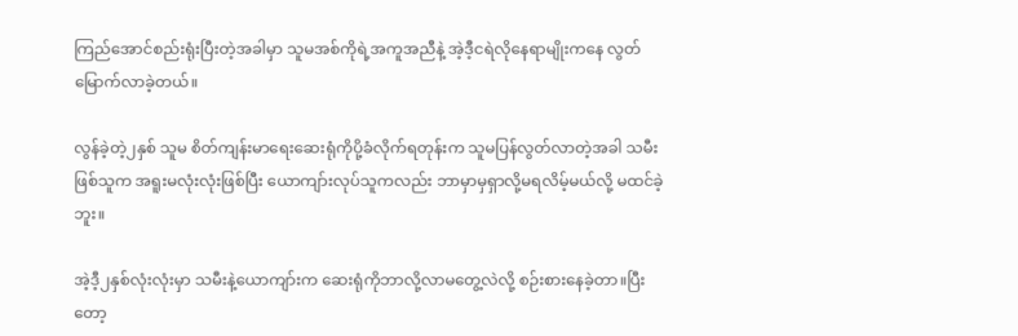ကြည်အောင်စည်းရုံးပြီးတဲ့အခါမှာ သူမအစ်ကိုရဲ့အကူအညီနဲ့ အဲ့ဒီ့ငရဲလိုနေရာမျိုးကနေ လွတ်မြောက်လာခဲ့တယ်။

လွန်ခဲ့တဲ့၂နှစ် သူမ စိတ်ကျန်းမာရေးဆေးရုံကိုပို့ခံလိုက်ရတုန်းက သူမပြန်လွတ်လာတဲ့အခါ သမီးဖြစ်သူက အရူးမလုံးလုံးဖြစ်ပြီး ယောကျာ်းလုပ်သူကလည်း ဘာမှာမှရှာလို့မရလိမ့်မယ်လို့ မထင်ခဲ့ဘူး။

အဲ့ဒီ့၂နှစ်လုံးလုံးမှာ သမီးနဲ့ယောကျာ်းက ဆေးရုံကိုဘာလို့လာမတွေ့လဲလို့ စဉ်းစားနေခဲ့တာ။ပြီးတော့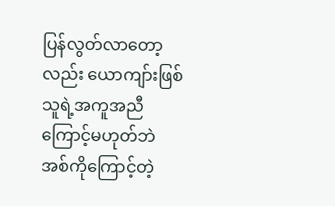ပြန်လွတ်လာတော့လည်း ယောကျာ်းဖြစ်သူရဲ့အကူအညီကြောင့်မဟုတ်ဘဲ အစ်ကိုကြောင့်တဲ့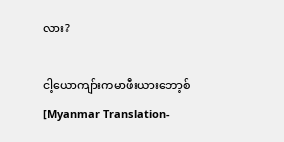လား?

ငါ့ယောကျာ်းကမာဖီးယားဘော့စ်[Myanmar Translation-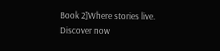Book 2]Where stories live. Discover now